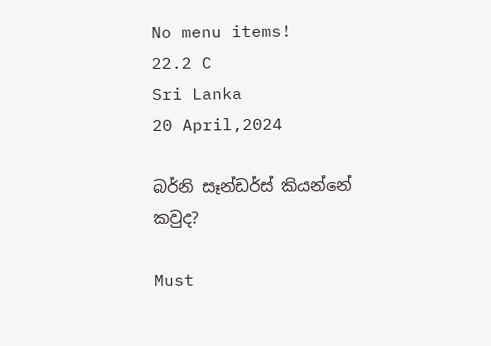No menu items!
22.2 C
Sri Lanka
20 April,2024

බර්නි සෑන්ඩර්ස් කියන්නේ කවුද?

Must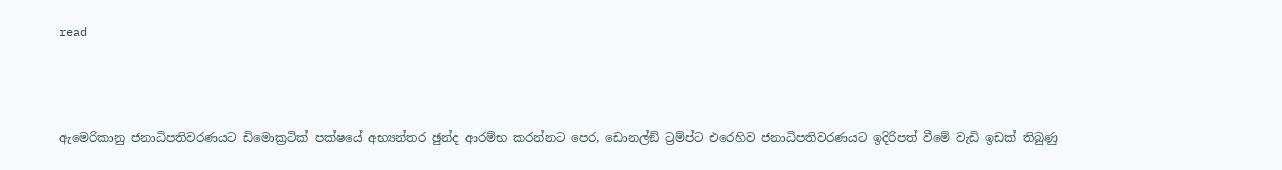read



ඇමෙරිකානු ජනාධිපතිවරණයට ඩිමොක්‍රටික් පක්ෂයේ අභ්‍යන්තර ඡුන්ද ආරම්භ කරන්නට පෙර, ඩොනල්ඞ් ට්‍රම්ප්ට එරෙහිව ජනාධිපතිවරණයට ඉදිරිපත් වීමේ වැඩි ඉඩක් තිබුණු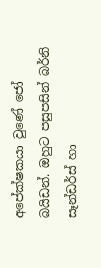අපේක්ෂකයා වුණේ ජෝ බයිඩන්. ඔහුට පසුපසින් බර්නි සෑන්ඩර්ස් හා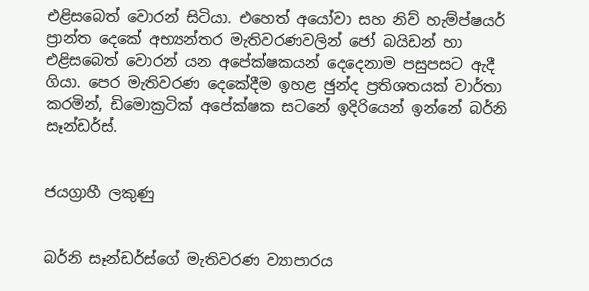එළිසබෙත් වොරන් සිටියා. එහෙත් අයෝවා සහ නිව් හැම්ප්ෂයර් ප්‍රාන්ත දෙකේ අභ්‍යන්තර මැතිවරණවලින් ජෝ බයිඩන් හා එළිසබෙත් වොරන් යන අපේක්ෂකයන් දෙදෙනාම පසුපසට ඇදී ගියා. පෙර මැතිවරණ දෙකේදීම ඉහළ ඡුන්ද ප්‍රතිශතයක් වාර්තා කරමින්, ඩිමොක්‍රටික් අපේක්ෂක සටනේ ඉදිරියෙන් ඉන්නේ බර්නි සෑන්ඩර්ස්.


ජයග්‍රාහී ලකුණු


බර්නි සෑන්ඩර්ස්ගේ මැතිවරණ ව්‍යාපාරය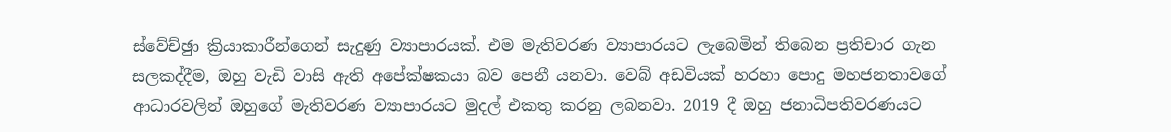ස්වේච්ඡුා ක්‍රියාකාරීන්ගෙන් සැදුණු ව්‍යාපාරයක්. එම මැතිවරණ ව්‍යාපාරයට ලැබෙමින් තිබෙන ප්‍රතිචාර ගැන සලකද්දීම, ඔහු වැඩි වාසි ඇති අපේක්ෂකයා බව පෙනී යනවා. වෙබ් අඩවියක් හරහා පොදු මහජනතාවගේ ආධාරවලින් ඔහුගේ මැතිවරණ ව්‍යාපාරයට මුදල් එකතු කරනු ලබනවා. 2019 දී ඔහු ජනාධිපතිවරණයට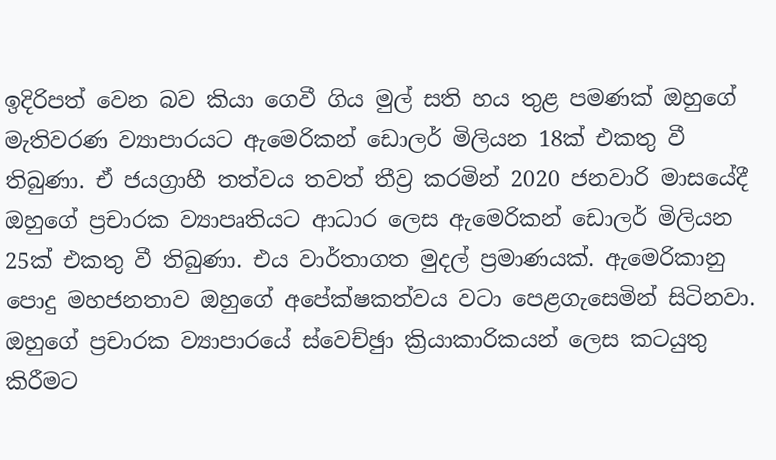ඉදිරිපත් වෙන බව කියා ගෙවී ගිය මුල් සති හය තුළ පමණක් ඔහුගේ මැතිවරණ ව්‍යාපාරයට ඇමෙරිකන් ඩොලර් මිලියන 18ක් එකතු වී තිබුණා. ඒ ජයග්‍රාහී තත්වය තවත් තීව්‍ර කරමින් 2020 ජනවාරි මාසයේදී ඔහුගේ ප්‍රචාරක ව්‍යාපෘතියට ආධාර ලෙස ඇමෙරිකන් ඩොලර් මිලියන 25ක් එකතු වී තිබුණා. එය වාර්තාගත මුදල් ප්‍රමාණයක්. ඇමෙරිකානු පොදු මහජනතාව ඔහුගේ අපේක්ෂකත්වය වටා පෙළගැසෙමින් සිටිනවා. ඔහුගේ ප්‍රචාරක ව්‍යාපාරයේ ස්වෙච්ඡුා ක්‍රියාකාරිකයන් ලෙස කටයුතු කිරීමට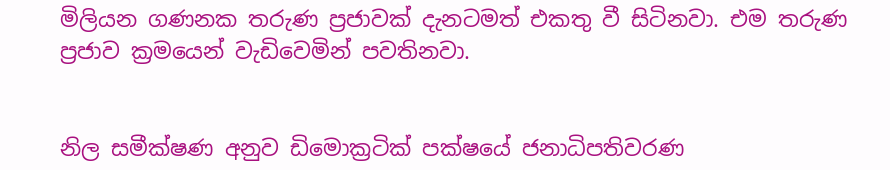මිලියන ගණනක තරුණ ප්‍රජාවක් දැනටමත් එකතු වී සිටිනවා. එම තරුණ ප්‍රජාව ක්‍රමයෙන් වැඩිවෙමින් පවතිනවා.


නිල සමීක්ෂණ අනුව ඩිමොක්‍රටික් පක්ෂයේ ජනාධිපතිවරණ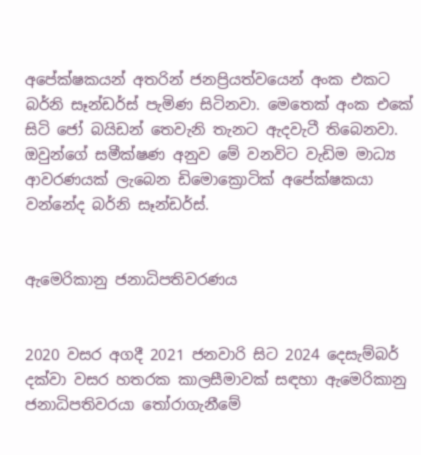අපේක්ෂකයන් අතරින් ජනප්‍රියත්වයෙන් අංක එකට බර්නි සෑන්ඩර්ස් පැමිණ සිටිනවා. මෙතෙක් අංක එකේ සිටි ජෝ බයිඩන් තෙවැනි තැනට ඇදවැටී තිබෙනවා. ඔවුන්ගේ සමීක්ෂණ අනුව මේ වනවිට වැඩිම මාධ්‍ය ආවරණයක් ලැබෙන ඩිමොක්‍රොටික් අපේක්ෂකයා වන්නේද බර්නි සෑන්ඩර්ස්.


ඇමෙරිකානු ජනාධිපතිවරණය


2020 වසර අගදී 2021 ජනවාරි සිට 2024 දෙසැම්බර් දක්වා වසර හතරක කාලසීමාවක් සඳහා ඇමෙරිකානු ජනාධිපතිවරයා තෝරාගැනීමේ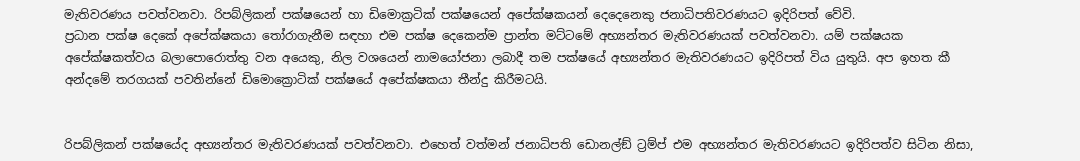මැතිවරණය පවත්වනවා. රිපබ්ලිකන් පක්ෂයෙන් හා ඩිමොක්‍රටික් පක්ෂයෙන් අපේක්ෂකයන් දෙදෙනෙකු ජනාධිපතිවරණයට ඉදිරිපත් වේවි.
ප්‍රධාන පක්ෂ දෙකේ අපේක්ෂකයා තෝරාගැනීම සඳහා එම පක්ෂ දෙකෙන්ම ප්‍රාන්ත මට්ටමේ අභ්‍යන්තර මැතිවරණයක් පවත්වනවා. යම් පක්ෂයක අපේක්ෂකත්වය බලාපොරොත්තු වන අයෙකු, නිල වශයෙන් නාමයෝජනා ලබාදී තම පක්ෂයේ අභ්‍යන්තර මැතිවරණයට ඉදිරිපත් විය යුතුයි. අප ඉහත කී අන්දමේ තරගයක් පවතින්නේ ඩිමොක්‍රොටික් පක්ෂයේ අපේක්ෂකයා තීන්දු කිරීමටයි.


රිපබ්ලිකන් පක්ෂයේද අභ්‍යන්තර මැතිවරණයක් පවත්වනවා. එහෙත් වත්මන් ජනාධිපති ඩොනල්ඞ් ට්‍රම්ප් එම අභ්‍යන්තර මැතිවරණයට ඉදිරිපත්ව සිටින නිසා,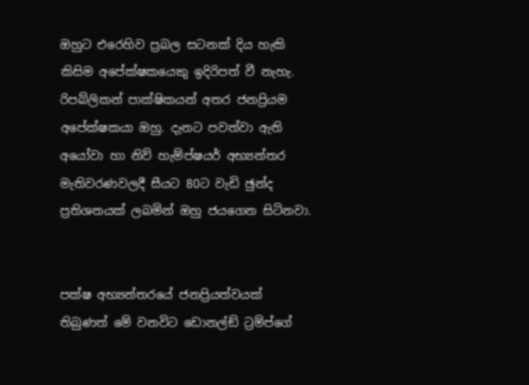ඔහුට එරෙහිව ප්‍රබල සටනක් දිය හැකි කිසිම අපේක්ෂකයෙකු ඉදිරිපත් වී නැහැ. රිපබ්ලිකන් පාක්ෂිකයන් අතර ජනප්‍රියම අපේක්ෂකයා ඔහු. දැනට පවත්වා ඇති අයෝවා හා නිව් හැම්ප්ෂයර් අභ්‍යන්තර මැතිවරණවලදී සීයට 80ට වැඩි ඡුන්ද ප්‍රතිශතයක් ලබමින් ඔහු ජයගෙන සිටිනවා.


පක්ෂ අභ්‍යන්තරයේ ජනප්‍රියත්වයක් තිබුණත් මේ වනවිට ඩොනල්ඞ් ට්‍රම්ප්ගේ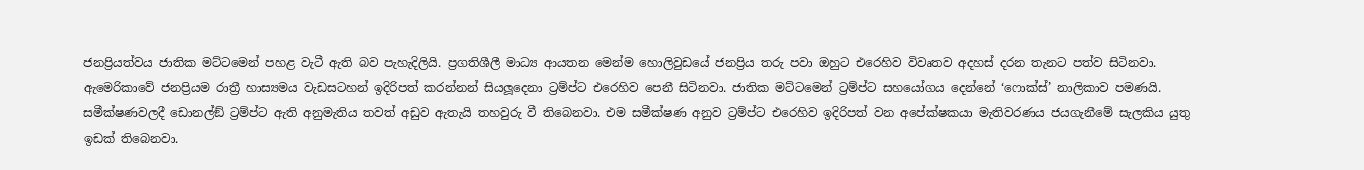ජනප්‍රියත්වය ජාතික මට්ටමෙන් පහළ වැටී ඇති බව පැහැදිලියි. ප්‍රගතිශීලී මාධ්‍ය ආයතන මෙන්ම හොලිවුඩයේ ජනප්‍රිය තරු පවා ඔහුට එරෙහිව විවෘතව අදහස් දරන තැනට පත්ව සිටිනවා. ඇමෙරිකාවේ ජනප්‍රියම රාත්‍රී හාස්‍යමය වැඩසටහන් ඉදිරිපත් කරන්නන් සියලූදෙනා ට්‍රම්ප්ට එරෙහිව පෙනී සිටිනවා. ජාතික මට්ටමෙන් ට්‍රම්ප්ට සහයෝගය දෙන්නේ ‘ෆොක්ස්’ නාලිකාව පමණයි. සමීක්ෂණවලදී ඩොනල්ඞ් ට්‍රම්ප්ට ඇති අනුමැතිය තවත් අඩුව ඇතැයි තහවුරු වී තිබෙනවා. එම සමීක්ෂණ අනුව ට්‍රම්ප්ට එරෙහිව ඉදිරිපත් වන අපේක්ෂකයා මැතිවරණය ජයගැනීමේ සැලකිය යුතු ඉඩක් තිබෙනවා.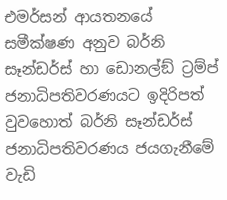එමර්සන් ආයතනයේ සමීක්ෂණ අනුව බර්නි සෑන්ඩර්ස් හා ඩොනල්ඞ් ට්‍රම්ප් ජනාධිපතිවරණයට ඉදිරිපත් වුවහොත් බර්නි සෑන්ඩර්ස් ජනාධිපතිවරණය ජයගැනීමේ වැඩි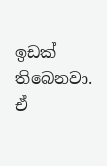ඉඩක් තිබෙනවා. ඒ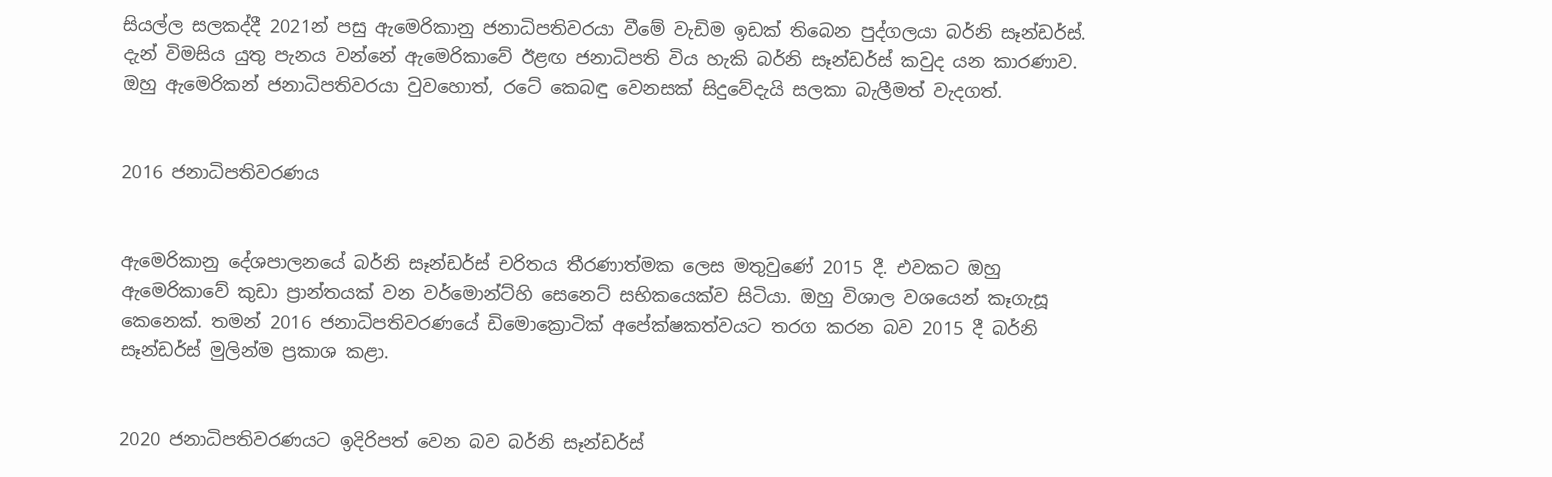සියල්ල සලකද්දී 2021න් පසු ඇමෙරිකානු ජනාධිපතිවරයා වීමේ වැඩිම ඉඩක් තිබෙන පුද්ගලයා බර්නි සෑන්ඩර්ස්. දැන් විමසිය යුතු පැනය වන්නේ ඇමෙරිකාවේ ඊළඟ ජනාධිපති විය හැකි බර්නි සෑන්ඩර්ස් කවුද යන කාරණාව. ඔහු ඇමෙරිකන් ජනාධිපතිවරයා වුවහොත්, රටේ කෙබඳු වෙනසක් සිදුවේදැයි සලකා බැලීමත් වැදගත්.


2016 ජනාධිපතිවරණය


ඇමෙරිකානු දේශපාලනයේ බර්නි සෑන්ඩර්ස් චරිතය තීරණාත්මක ලෙස මතුවුණේ 2015 දී. එවකට ඔහු ඇමෙරිකාවේ කුඩා ප්‍රාන්තයක් වන වර්මොන්ට්හි සෙනෙට් සභිකයෙක්ව සිටියා. ඔහු විශාල වශයෙන් කෑගැසූ කෙනෙක්. තමන් 2016 ජනාධිපතිවරණයේ ඩිමොක්‍රොටික් අපේක්ෂකත්වයට තරග කරන බව 2015 දී බර්නි සෑන්ඩර්ස් මුලින්ම ප්‍රකාශ කළා.


2020 ජනාධිපතිවරණයට ඉදිරිපත් වෙන බව බර්නි සෑන්ඩර්ස්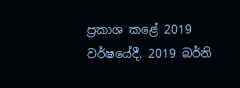ප්‍රකාශ කළේ 2019 වර්ෂයේදී. 2019 බර්නි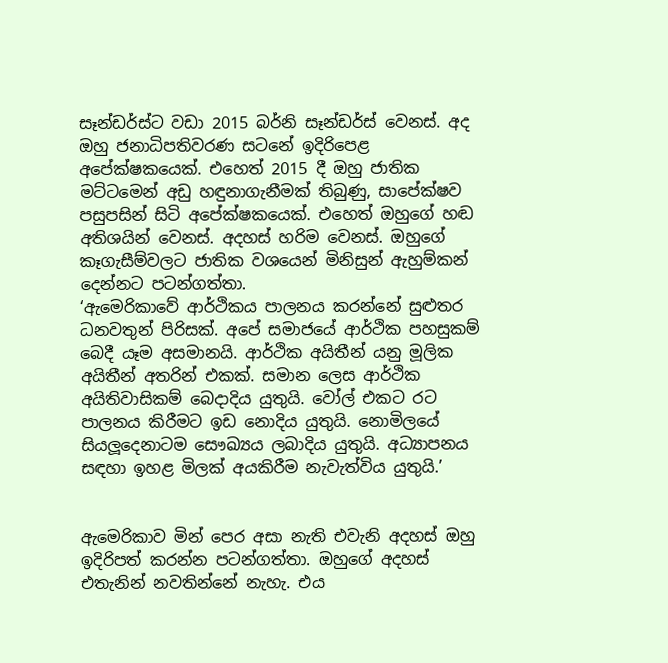සෑන්ඩර්ස්ට වඩා 2015 බර්නි සෑන්ඩර්ස් වෙනස්. අද ඔහු ජනාධිපතිවරණ සටනේ ඉදිරිපෙළ අපේක්ෂකයෙක්. එහෙත් 2015 දී ඔහු ජාතික මට්ටමෙන් අඩු හඳුනාගැනීමක් තිබුණු, සාපේක්ෂව පසුපසින් සිටි අපේක්ෂකයෙක්. එහෙත් ඔහුගේ හඬ අතිශයින් වෙනස්. අදහස් හරිම වෙනස්. ඔහුගේ කෑගැසීම්වලට ජාතික වශයෙන් මිනිසුන් ඇහුම්කන් දෙන්නට පටන්ගත්තා.
‘ඇමෙරිකාවේ ආර්ථිකය පාලනය කරන්නේ සුළුතර ධනවතුන් පිරිසක්. අපේ සමාජයේ ආර්ථික පහසුකම් බෙදී යෑම අසමානයි. ආර්ථික අයිතීන් යනු මූලික අයිතීන් අතරින් එකක්. සමාන ලෙස ආර්ථික අයිතිවාසිකම් බෙදාදිය යුතුයි. වෝල් එකට රට පාලනය කිරීමට ඉඩ නොදිය යුතුයි. නොමිලයේ සියලූදෙනාටම සෞඛ්‍යය ලබාදිය යුතුයි. අධ්‍යාපනය සඳහා ඉහළ මිලක් අයකිරීම නැවැත්විය යුතුයි.’


ඇමෙරිකාව මින් පෙර අසා නැති එවැනි අදහස් ඔහු ඉදිරිපත් කරන්න පටන්ගත්තා. ඔහුගේ අදහස් එතැනින් නවතින්නේ නැහැ. එය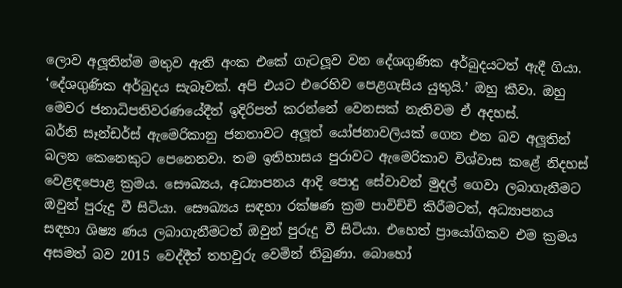ලොව අලූතින්ම මතුව ඇති අංක එකේ ගැටලූව වන දේශගුණික අර්බුදයටත් ඇදී ගියා. ‘දේශගුණික අර්බුදය සැබෑවක්. අපි එයට එරෙහිව පෙළගැසිය යුතුයි.’ ඔහු කීවා. ඔහු මෙවර ජනාධිපතිවරණයේදීත් ඉදිරිපත් කරන්නේ වෙනසක් නැතිවම ඒ අදහස්.
බර්නි සෑන්ඩර්ස් ඇමෙරිකානු ජනතාවට අලූත් යෝජනාවලියක් ගෙන එන බව අලූතින් බලන කෙනෙකුට පෙනෙනවා. තම ඉතිහාසය පුරාවට ඇමෙරිකාව විශ්වාස කළේ නිදහස් වෙළඳපොළ ක්‍රමය. සෞඛ්‍යය, අධ්‍යාපනය ආදි පොදු සේවාවන් මුදල් ගෙවා ලබාගැනීමට ඔවුන් පුරුදු වී සිටියා. සෞඛ්‍යය සඳහා රක්ෂණ ක්‍රම පාවිච්චි කිරීමටත්, අධ්‍යාපනය සඳහා ශිෂ්‍ය ණය ලබාගැනීමටත් ඔවුන් පුරුදු වී සිටියා. එහෙත් ප්‍රායෝගිකව එම ක්‍රමය අසමත් බව 2015 වෙද්දීත් තහවුරු වෙමින් තිබුණා. බොහෝ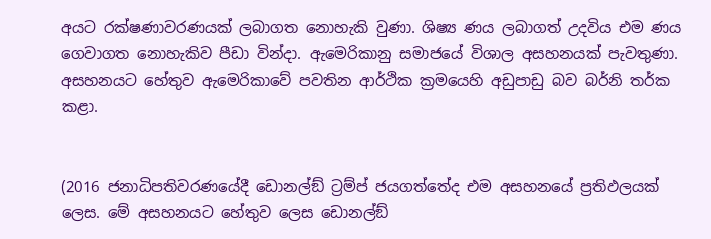අයට රක්ෂණාවරණයක් ලබාගත නොහැකි වුණා. ශිෂ්‍ය ණය ලබාගත් උදවිය එම ණය ගෙවාගත නොහැකිව පීඩා වින්දා. ඇමෙරිකානු සමාජයේ විශාල අසහනයක් පැවතුණා. අසහනයට හේතුව ඇමෙරිකාවේ පවතින ආර්ථික ක්‍රමයෙහි අඩුපාඩු බව බර්නි තර්ක කළා.


(2016 ජනාධිපතිවරණයේදී ඩොනල්ඞ් ට්‍රම්ප් ජයගත්තේද එම අසහනයේ ප්‍රතිඵලයක් ලෙස. මේ අසහනයට හේතුව ලෙස ඩොනල්ඞ්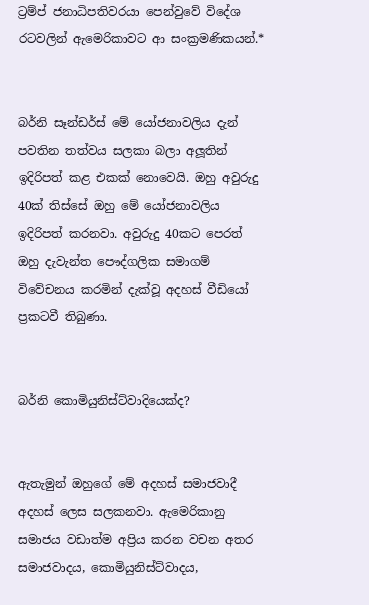ට්‍රම්ප් ජනාධිපතිවරයා පෙන්වුවේ විදේශ රටවලින් ඇමෙරිකාවට ආ සංක්‍රමණිකයන්.*


බර්නි සෑන්ඩර්ස් මේ යෝජනාවලිය දැන් පවතින තත්වය සලකා බලා අලූතින් ඉදිරිපත් කළ එකක් නොවෙයි. ඔහු අවුරුදු 40ක් තිස්සේ ඔහු මේ යෝජනාවලිය ඉදිරිපත් කරනවා. අවුරුදු 40කට පෙරත් ඔහු දැවැන්ත පෞද්ගලික සමාගම් විවේචනය කරමින් දැක්වූ අදහස් වීඩියෝ ප්‍රකටවී තිබුණා.


බර්නි කොමියුනිස්ට්වාදියෙක්ද?


ඇතැමුන් ඔහුගේ මේ අදහස් සමාජවාදී අදහස් ලෙස සලකනවා. ඇමෙරිකානු සමාජය වඩාත්ම අප්‍රිය කරන වචන අතර සමාජවාදය, කොමියුනිස්ට්වාදය,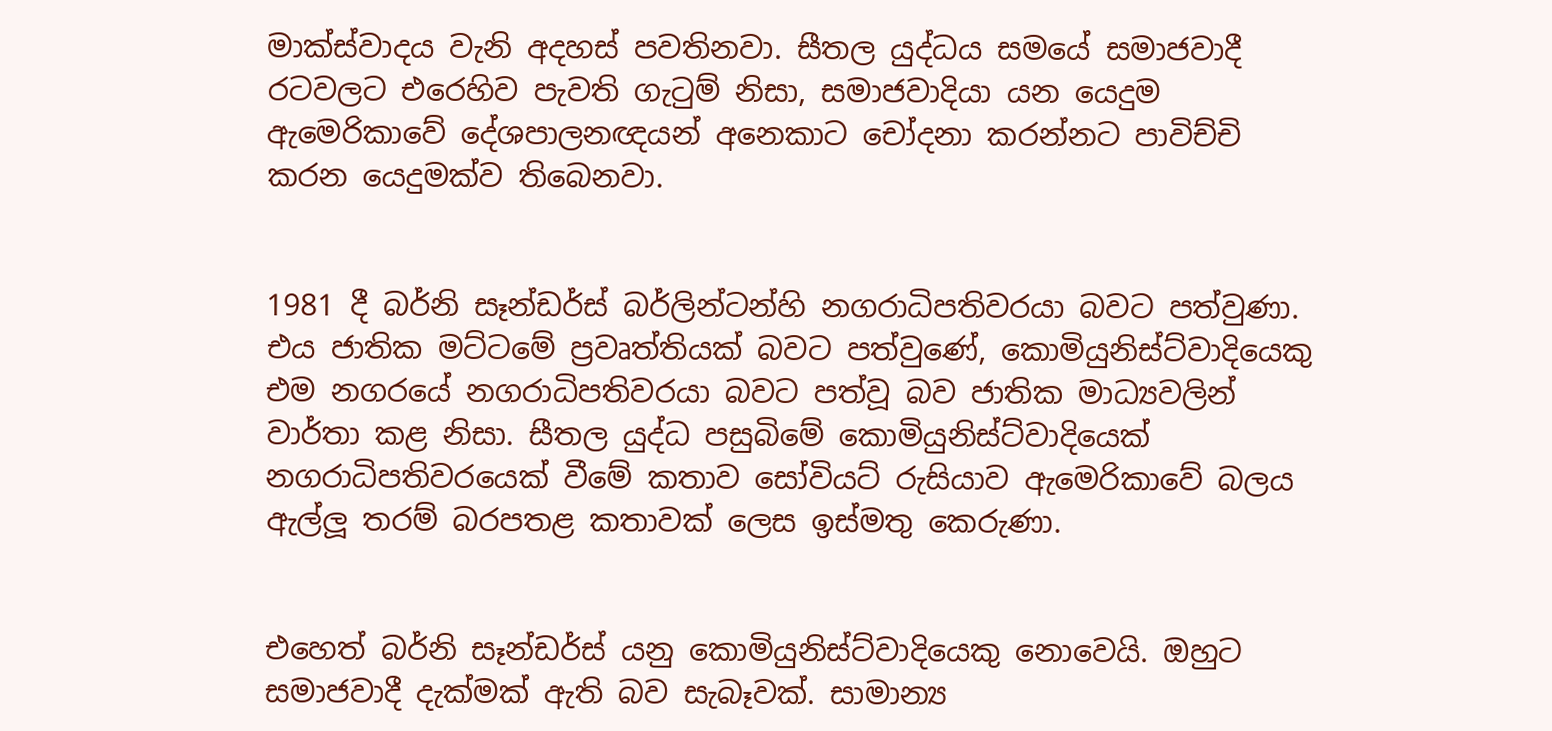මාක්ස්වාදය වැනි අදහස් පවතිනවා. සීතල යුද්ධය සමයේ සමාජවාදී රටවලට එරෙහිව පැවති ගැටුම් නිසා, සමාජවාදියා යන යෙදුම ඇමෙරිකාවේ දේශපාලනඥයන් අනෙකාට චෝදනා කරන්නට පාවිච්චි කරන යෙදුමක්ව තිබෙනවා.


1981 දී බර්නි සෑන්ඩර්ස් බර්ලින්ටන්හි නගරාධිපතිවරයා බවට පත්වුණා. එය ජාතික මට්ටමේ ප්‍රවෘත්තියක් බවට පත්වුණේ, කොමියුනිස්ට්වාදියෙකු එම නගරයේ නගරාධිපතිවරයා බවට පත්වූ බව ජාතික මාධ්‍යවලින් වාර්තා කළ නිසා. සීතල යුද්ධ පසුබිමේ කොමියුනිස්ට්වාදියෙක් නගරාධිපතිවරයෙක් වීමේ කතාව සෝවියට් රුසියාව ඇමෙරිකාවේ බලය ඇල්ලූ තරම් බරපතළ කතාවක් ලෙස ඉස්මතු කෙරුණා.


එහෙත් බර්නි සෑන්ඩර්ස් යනු කොමියුනිස්ට්වාදියෙකු නොවෙයි. ඔහුට සමාජවාදී දැක්මක් ඇති බව සැබෑවක්. සාමාන්‍ය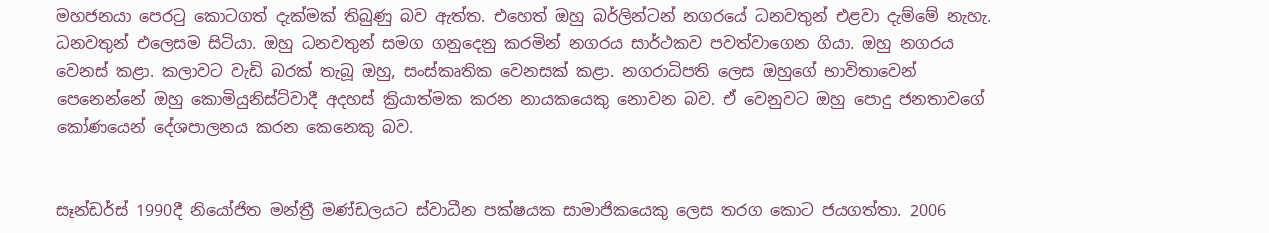මහජනයා පෙරටු කොටගත් දැක්මක් තිබුණු බව ඇත්ත. එහෙත් ඔහු බර්ලින්ටන් නගරයේ ධනවතුන් එළවා දැම්මේ නැහැ. ධනවතුන් එලෙසම සිටියා. ඔහු ධනවතුන් සමග ගනුදෙනු කරමින් නගරය සාර්ථකව පවත්වාගෙන ගියා. ඔහු නගරය වෙනස් කළා. කලාවට වැඩි බරක් තැබූ ඔහු, සංස්කෘතික වෙනසක් කළා. නගරාධිපති ලෙස ඔහුගේ භාවිතාවෙන් පෙනෙන්නේ ඔහු කොමියුනිස්ට්වාදී අදහස් ක්‍රියාත්මක කරන නායකයෙකු නොවන බව. ඒ වෙනුවට ඔහු පොදු ජනතාවගේ කෝණයෙන් දේශපාලනය කරන කෙනෙකු බව.


සෑන්ඩර්ස් 1990දී නියෝජිත මන්ත්‍රී මණ්ඩලයට ස්වාධීන පක්ෂයක සාමාජිකයෙකු ලෙස තරග කොට ජයගත්තා. 2006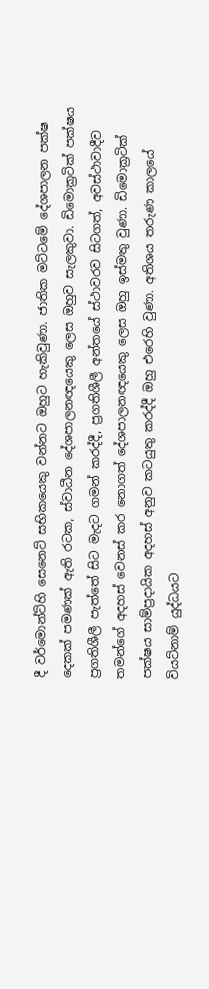දී වර්මොන්ට්හි සෙනෙට් සභිකයෙකු වන්නට ඔහුට හැකිවුණා. ජාතික මට්ටමේ දේශපාලන පක්ෂ දෙකක් පමණක් ඇති රටක, ස්වාධීන දේශපාලනඥයෙකු ලෙස ඔහුව සැලකුවා. ඩිමොක්‍රටික් පක්ෂය ප්‍රගතිශීලී පැත්තේ සිට මැදට ගමන් කරද්දී, ප්‍රගතිශීලී අන්තයේ ස්ථාවරව සිටගත්, අවස්ථාවාදීව තමන්ගේ අදහස් වෙනස් කර නොගත් දේශපාලනඥයෙකු ලෙස ඔහු ඉස්මතු වුණා. ඩිමොක්‍රටික් පක්ෂය සාම්ප්‍රදායික අදහස් අනුව කටයුතු කරද්දී ඔහු එරෙහි වුණා. අතිශය තරුණ කාලයේ වියට්නාම් යුද්ධයට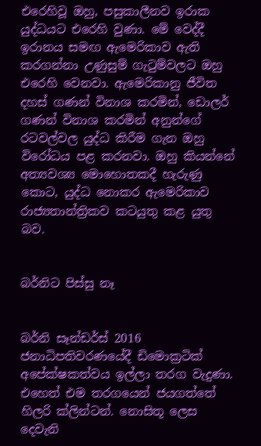එරෙහිවූ ඔහු, පසුකාලීනව ඉරාක යුද්ධයට එරෙහි වුණා. මේ වෙද්දී ඉරානය සමඟ ඇමෙරිකාව ඇති කරගන්නා උණුසුම් ගැටුම්වලට ඔහු එරෙහි වෙනවා. ඇමෙරිකානු ජීවිත දහස් ගණන් විනාශ කරමින්, ඩොලර් ගණන් විනාශ කරමින් අනුන්ගේ රටවල්වල යුද්ධ කිරීම ගැන ඔහු විරෝධය පළ කරනවා. ඔහු කියන්නේ අත්‍යවශ්‍ය මොහොතකදී හැරුණු කොට, යුද්ධ නොකර ඇමෙරිකාව රාජ්‍යතාන්ත්‍රිකව කටයුතු කළ යුතු බව.


බර්නිට පිස්සු නෑ


බර්නි සෑන්ඩර්ස් 2016 ජනාධිපතිවරණයේදී ඩිමොක්‍රටික් අපේක්ෂකත්වය ඉල්ලා තරග වැදුණා. එහෙත් එම තරගයෙන් ජයගත්තේ හිලරි ක්ලින්ටන්. නොසිතූ ලෙස දෙවැනි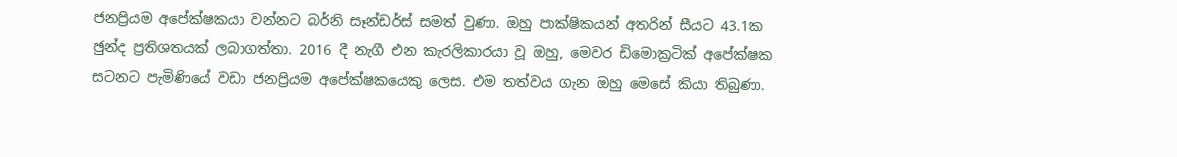ජනප්‍රියම අපේක්ෂකයා වන්නට බර්නි සෑන්ඩර්ස් සමත් වුණා. ඔහු පාක්ෂිකයන් අතරින් සීයට 43.1ක ඡුන්ද ප්‍රතිශතයක් ලබාගත්තා. 2016 දී නැගී එන කැරලිකාරයා වූ ඔහු, මෙවර ඩිමොක්‍රටික් අපේක්ෂක සටනට පැමිණියේ වඩා ජනප්‍රියම අපේක්ෂකයෙකු ලෙස. එම තත්වය ගැන ඔහු මෙසේ කියා තිබුණා.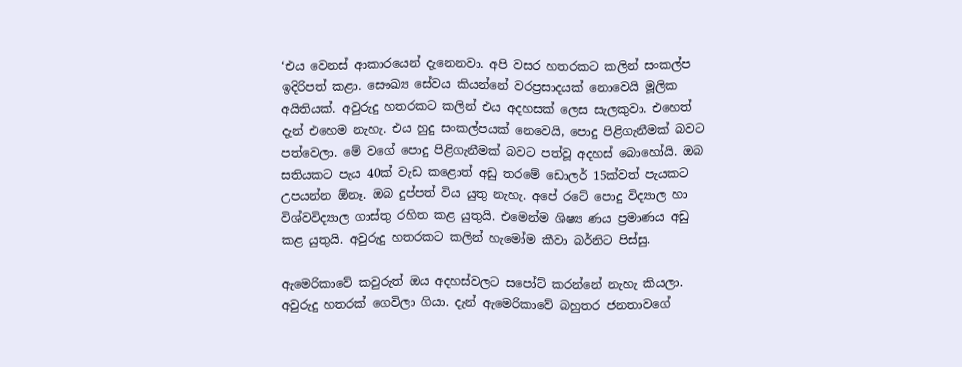‘එය වෙනස් ආකාරයෙන් දැනෙනවා. අපි වසර හතරකට කලින් සංකල්ප ඉදිරිපත් කළා. සෞඛ්‍ය සේවය කියන්නේ වරප්‍රසාදයක් නොවෙයි මූලික අයිතියක්. අවුරුදු හතරකට කලින් එය අදහසක් ලෙස සැලකුවා. එහෙත් දැන් එහෙම නැහැ. එය හුදු සංකල්පයක් නෙවෙයි, පොදු පිළිගැනීමක් බවට පත්වෙලා. මේ වගේ පොදු පිළිගැනීමක් බවට පත්වූ අදහස් බොහෝයි. ඔබ සතියකට පැය 40ක් වැඩ කළොත් අඩු තරමේ ඩොලර් 15ක්වත් පැයකට උපයන්න ඕනෑ. ඔබ දුප්පත් විය යුතු නැහැ. අපේ රටේ පොදු විද්‍යාල හා විශ්වවිද්‍යාල ගාස්තු රහිත කළ යුතුයි. එමෙන්ම ශිෂ්‍ය ණය ප්‍රමාණය අඩු කළ යුතුයි. අවුරුදු හතරකට කලින් හැමෝම කීවා බර්නිට පිස්සු.

ඇමෙරිකාවේ කවුරුත් ඔය අදහස්වලට සපෝට් කරන්නේ නැහැ කියලා. අවුරුදු හතරක් ගෙවිලා ගියා. දැන් ඇමෙරිකාවේ බහුතර ජනතාවගේ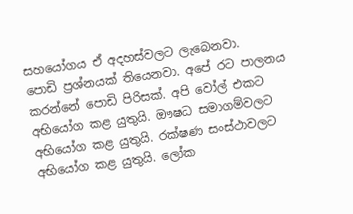සහයෝගය ඒ අදහස්වලට ලැබෙනවා.
පොඩි ප්‍රශ්නයක් තියෙනවා. අපේ රට පාලනය කරන්නේ පොඩි පිරිසක්. අපි වෝල් එකට අභියෝග කළ යුතුයි. ඖෂධ සමාගම්වලට අභියෝග කළ යුතුයි. රක්ෂණ සංස්ථාවලට අභියෝග කළ යුතුයි. ලෝක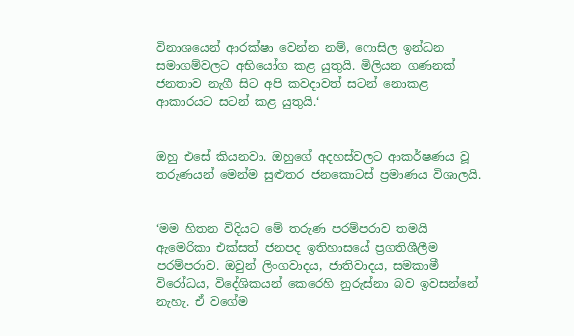විනාශයෙන් ආරක්ෂා වෙන්න නම්, ෆොසිල ඉන්ධන සමාගම්වලට අභියෝග කළ යුතුයි. මිලියන ගණනක් ජනතාව නැගී සිට අපි කවදාවත් සටන් නොකළ ආකාරයට සටන් කළ යුතුයි.‘


ඔහු එසේ කියනවා. ඔහුගේ අදහස්වලට ආකර්ෂණය වූ තරුණයන් මෙන්ම සුළුතර ජනකොටස් ප්‍රමාණය විශාලයි.


‘මම හිතන විදියට මේ තරුණ පරම්පරාව තමයි ඇමෙරිකා එක්සත් ජනපද ඉතිහාසයේ ප්‍රගතිශීලීම පරම්පරාව. ඔවුන් ලිංගවාදය, ජාතිවාදය, සමකාමී විරෝධය, විදේශිකයන් කෙරෙහි නුරුස්නා බව ඉවසන්නේ නැහැ. ඒ වගේම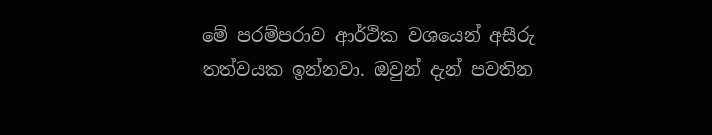මේ පරම්පරාව ආර්ථික වශයෙන් අසීරු තත්වයක ඉන්නවා. ඔවුන් දැන් පවතින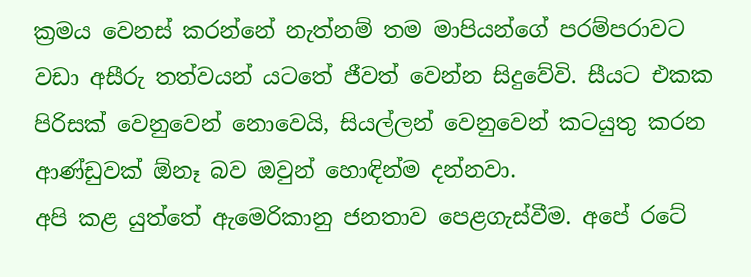ක්‍රමය වෙනස් කරන්නේ නැත්නම් තම මාපියන්ගේ පරම්පරාවට වඩා අසීරු තත්වයන් යටතේ ජීවත් වෙන්න සිදුවේවි. සීයට එකක පිරිසක් වෙනුවෙන් නොවෙයි, සියල්ලන් වෙනුවෙන් කටයුතු කරන ආණ්ඩුවක් ඕනෑ බව ඔවුන් හොඳින්ම දන්නවා.
අපි කළ යුත්තේ ඇමෙරිකානු ජනතාව පෙළගැස්වීම. අපේ රටේ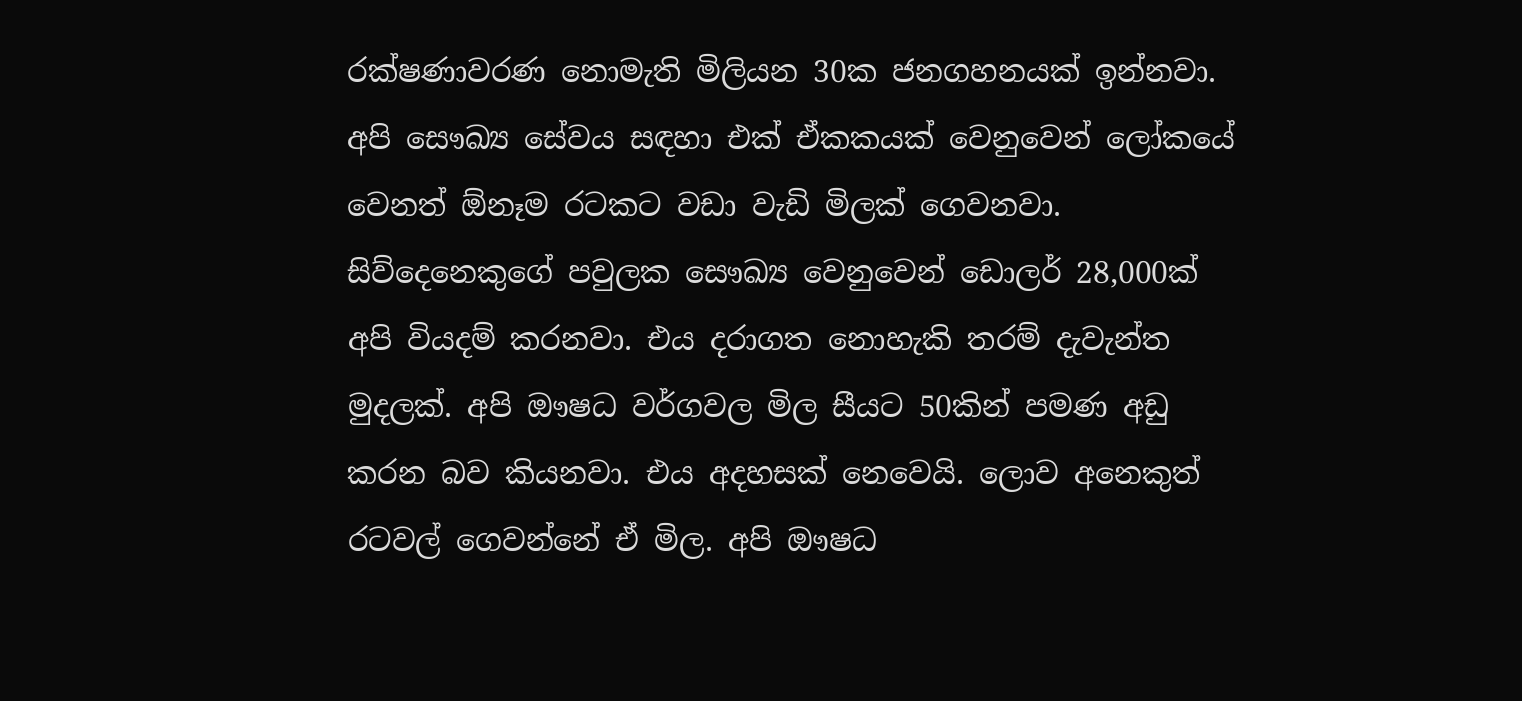රක්ෂණාවරණ නොමැති මිලියන 30ක ජනගහනයක් ඉන්නවා. අපි සෞඛ්‍ය සේවය සඳහා එක් ඒකකයක් වෙනුවෙන් ලෝකයේ වෙනත් ඕනෑම රටකට වඩා වැඩි මිලක් ගෙවනවා. සිව්දෙනෙකුගේ පවුලක සෞඛ්‍ය වෙනුවෙන් ඩොලර් 28,000ක් අපි වියදම් කරනවා. එය දරාගත නොහැකි තරම් දැවැන්ත මුදලක්. අපි ඖෂධ වර්ගවල මිල සීයට 50කින් පමණ අඩු කරන බව කියනවා. එය අදහසක් නෙවෙයි. ලොව අනෙකුත් රටවල් ගෙවන්නේ ඒ මිල. අපි ඖෂධ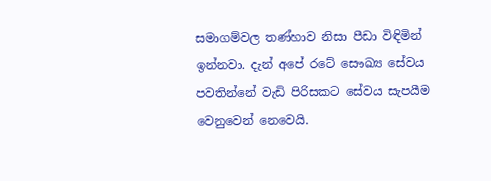සමාගම්වල තණ්හාව නිසා පීඩා විඳිමින් ඉන්නවා. දැන් අපේ රටේ සෞඛ්‍ය සේවය පවතින්නේ වැඩි පිරිසකට සේවය සැපයීම වෙනුවෙන් නෙවෙයි.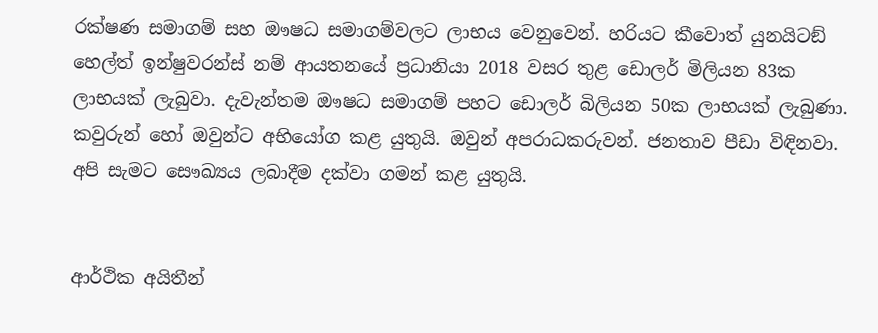රක්ෂණ සමාගම් සහ ඖෂධ සමාගම්වලට ලාභය වෙනුවෙන්. හරියට කීවොත් යුනයිටඞ් හෙල්ත් ඉන්ෂුවරන්ස් නම් ආයතනයේ ප්‍රධානියා 2018 වසර තුළ ඩොලර් මිලියන 83ක ලාභයක් ලැබුවා. දැවැන්තම ඖෂධ සමාගම් පහට ඩොලර් බිලියන 50ක ලාභයක් ලැබුණා. කවුරුන් හෝ ඔවුන්ට අභියෝග කළ යුතුයි. ඔවුන් අපරාධකරුවන්. ජනතාව පීඩා විඳිනවා. අපි සැමට සෞඛ්‍යය ලබාදීම දක්වා ගමන් කළ යුතුයි.


ආර්ථික අයිතීන්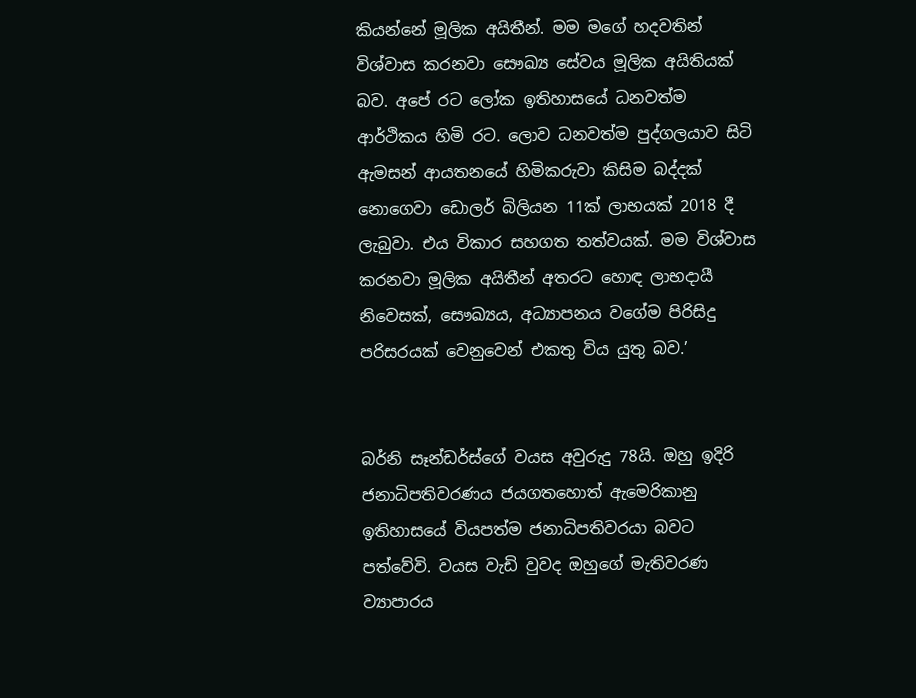කියන්නේ මූලික අයිතීන්. මම මගේ හදවතින් විශ්වාස කරනවා සෞඛ්‍ය සේවය මූලික අයිතියක් බව. අපේ රට ලෝක ඉතිහාසයේ ධනවත්ම ආර්ථිකය හිමි රට. ලොව ධනවත්ම පුද්ගලයාව සිටි ඇමසන් ආයතනයේ හිමිකරුවා කිසිම බද්දක් නොගෙවා ඩොලර් බිලියන 11ක් ලාභයක් 2018 දී ලැබුවා. එය විකාර සහගත තත්වයක්. මම විශ්වාස කරනවා මූලික අයිතීන් අතරට හොඳ ලාභදායී නිවෙසක්, සෞඛ්‍යය, අධ්‍යාපනය වගේම පිරිසිදු පරිසරයක් වෙනුවෙන් එකතු විය යුතු බව.’


බර්නි සෑන්ඩර්ස්ගේ වයස අවුරුදු 78යි. ඔහු ඉදිරි ජනාධිපතිවරණය ජයගතහොත් ඇමෙරිකානු ඉතිහාසයේ වියපත්ම ජනාධිපතිවරයා බවට පත්වේවි. වයස වැඩි වුවද ඔහුගේ මැතිවරණ ව්‍යාපාරය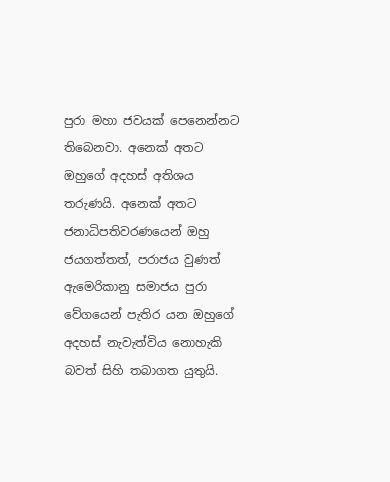පුරා මහා ජවයක් පෙනෙන්නට තිබෙනවා. අනෙක් අතට ඔහුගේ අදහස් අතිශය තරුණයි. අනෙක් අතට ජනාධිපතිවරණයෙන් ඔහු ජයගත්තත්, පරාජය වුණත් ඇමෙරිකානු සමාජය පුරා වේගයෙන් පැතිර යන ඔහුගේ අදහස් නැවැත්විය නොහැකි බවත් සිහි තබාගත යුතුයි.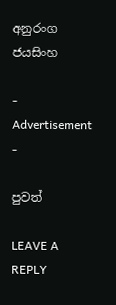අනුරංග ජයසිංහ

- Advertisement -

පුවත්

LEAVE A REPLY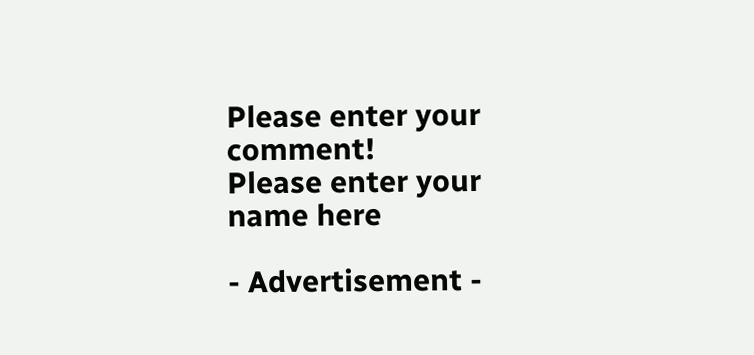Please enter your comment!
Please enter your name here

- Advertisement -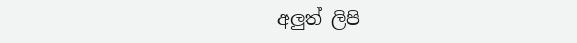අලුත් ලිපි